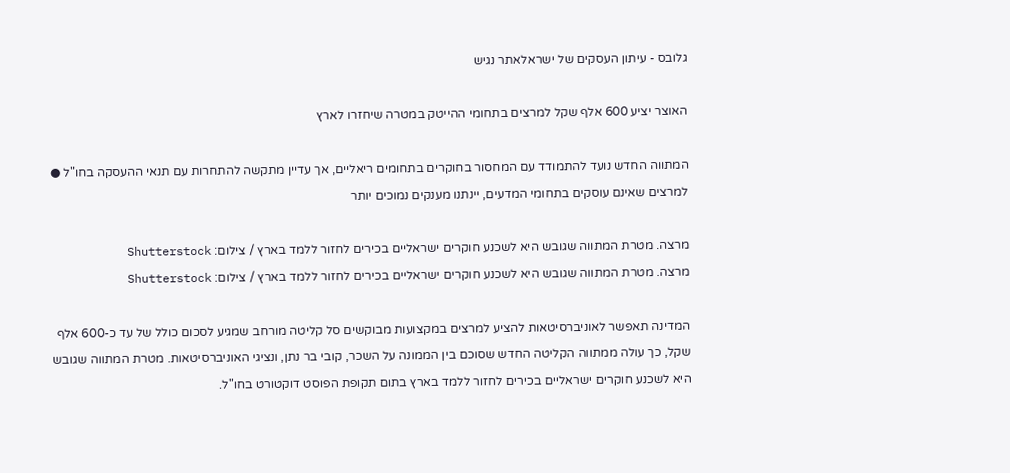גלובס - עיתון העסקים של ישראלאתר נגיש

האוצר יציע 600 אלף שקל למרצים בתחומי ההייטק במטרה שיחזרו לארץ

המתווה החדש נועד להתמודד עם המחסור בחוקרים בתחומים ריאליים, אך עדיין מתקשה להתחרות עם תנאי ההעסקה בחו"ל ● למרצים שאינם עוסקים בתחומי המדעים, יינתנו מענקים נמוכים יותר

מרצה. מטרת המתווה שגובש היא לשכנע חוקרים ישראליים בכירים לחזור ללמד בארץ / צילום: Shutterstock
מרצה. מטרת המתווה שגובש היא לשכנע חוקרים ישראליים בכירים לחזור ללמד בארץ / צילום: Shutterstock

המדינה תאפשר לאוניברסיטאות להציע למרצים במקצועות מבוקשים סל קליטה מורחב שמגיע לסכום כולל של עד כ-600 אלף שקל, כך עולה ממתווה הקליטה החדש שסוכם בין הממונה על השכר, קובי בר נתן, ונציגי האוניברסיטאות. מטרת המתווה שגובש היא לשכנע חוקרים ישראליים בכירים לחזור ללמד בארץ בתום תקופת הפוסט דוקטורט בחו"ל.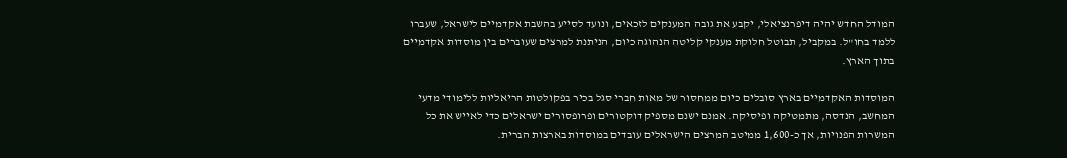המודל החדש יהיה דיפרנציאלי, יקבע את גובה המענקים לזכאים, ונועד לסייע בהשבת אקדמיים לישראל, שעברו ללמד בחו"ל. במקביל, תבוטל חלוקת מענקי קליטה הנהוגה כיום, הניתנת למרצים שעוברים בין מוסדות אקדמיים בתוך הארץ.

המוסדות האקדמיים בארץ סובלים כיום ממחסור של מאות חברי סגל בכיר בפקולטות הריאליות ללימודי מדעי המחשב, הנדסה, מתמטיקה ופיסיקה. אמנם ישנם מספיק דוקטורים ופרופסורים ישראלים כדי לאייש את כל המשרות הפנויות, אך כ-1,600 ממיטב המרצים הישראלים עובדים במוסדות בארצות הברית.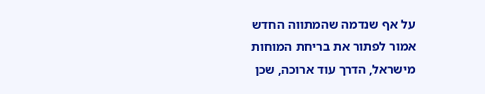על אף שנדמה שהמתווה החדש אמור לפתור את בריחת המוחות מישראל, הדרך עוד ארוכה, שכן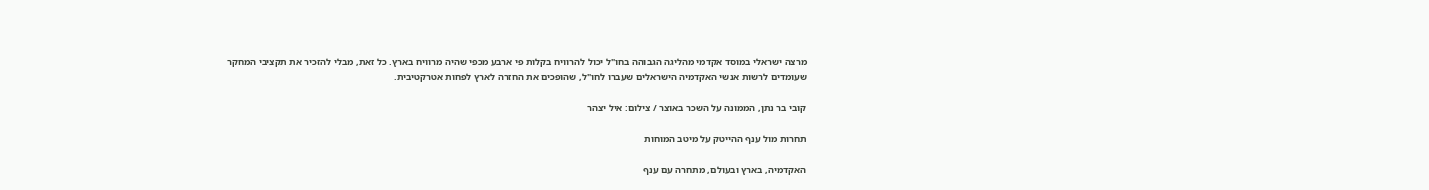מרצה ישראלי במוסד אקדמי מהליגה הגבוהה בחו"ל יכול להרוויח בקלות פי ארבע מכפי שהיה מרוויח בארץ. כל זאת, מבלי להזכיר את תקציבי המחקר שעומדים לרשות אנשי האקדמיה הישראלים שעברו לחו"ל, שהופכים את החזרה לארץ לפחות אטרקטיבית.

קובי בר נתן, הממונה על השכר באוצר / צילום: איל יצהר

תחרות מול ענף ההייטק על מיטב המוחות

האקדמיה, בארץ ובעולם, מתחרה עם ענף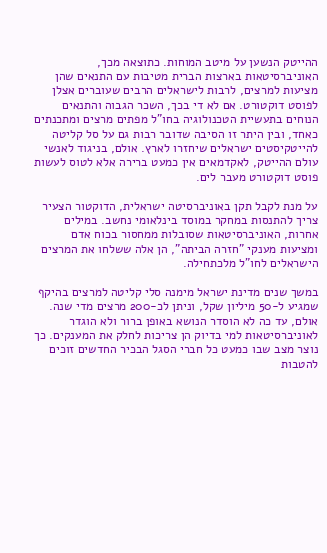ההייטק הנשען על מיטב המוחות. כתוצאה מכך, האוניברסיטאות בארצות הברית מטיבות עם התנאים שהן מציעות למרצים, לרבות לישראלים הרבים שעוברים אצלן לפוסט דוקטורט. אם לא די בכך, השכר הגבוה והתנאים הנוחים בתעשיית הטכנולוגיה בחו"ל מפתים מרצים ומתכנתים כאחד, ובין היתר זו הסיבה שדובר רבות גם על סל קליטה להייטקיסטים ישראלים שיחזרו לארץ. אולם, בניגוד לאנשי עולם ההייטק, לאקדמאים אין כמעט ברירה אלא לטוס לעשות פוסט דוקטורט מעבר לים.

על מנת לקבל תקן באוניברסיטה ישראלית, הדוקטור הצעיר צריך להתנסות במחקר במוסד בינלאומי נחשב. במילים אחרות, האוניברסיטאות שסובלות ממחסור בכוח אדם ומציעות מענקי "חזרה הביתה", הן אלה ששלחו את המרצים הישראלים לחו"ל מלכתחילה.

במשך שנים מדינת ישראל מימנה סלי קליטה למרצים בהיקף שמגיע ל-50 מיליון שקל, וניתן לכ-200 מרצים מדי שנה. אולם, עד כה לא הוסדר הנושא באופן ברור ולא הוגדר לאוניברסיטאות למי בדיוק הן צריכות לחלק את המענקים. כך נוצר מצב שבו כמעט כל חברי הסגל הבכיר החדשים זוכים להטבות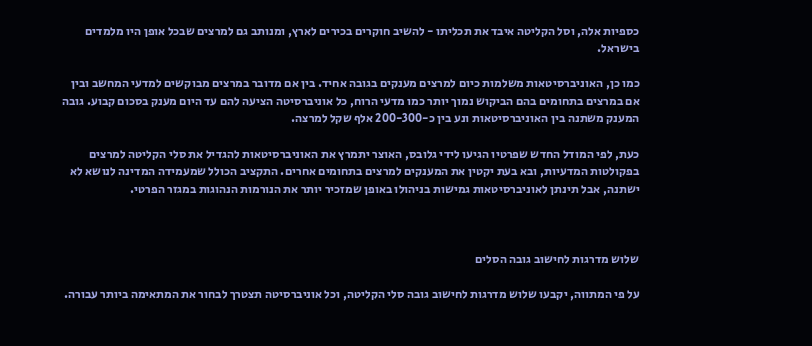כספיות אלה, וסל הקליטה איבד את תכליתו - להשיב חוקרים בכירים לארץ, ומנותב גם למרצים שבכל אופן היו מלמדים בישראל.

כמו כן, האוניברסיטאות משלמות כיום למרצים מענקים בגובה אחיד. בין אם מדובר במרצים מבוקשים למדעי המחשב ובין אם במרצים בתחומים בהם הביקוש נמוך יותר כמו מדעי הרוח, כל אוניברסיטה הציעה להם עד היום מענק בסכום קבוע. גובה המענק משתנה בין האוניברסיטאות ונע בין כ-200-300 אלף שקל למרצה.

כעת, לפי המודל החדש שפרטיו הגיעו לידי גלובס, האוצר יתמרץ את האוניברסיטאות להגדיל את סלי הקליטה למרצים בפקולטות המדעיות, ובא בעת יקטין את המענקים למרצים בתחומים אחרים. התקציב הכולל שמעמידה המדינה לנושא לא ישתנה, אבל תינתן לאוניברסיטאות גמישות בניהולו באופן שמזכיר יותר את הנורמות הנהוגות במגזר הפרטי.



שלוש מדרגות לחישוב גובה הסלים

על פי המתווה, יקבעו שלוש מדרגות לחישוב גובה סלי הקליטה, וכל אוניברסיטה תצטרך לבחור את המתאימה ביותר עבורה.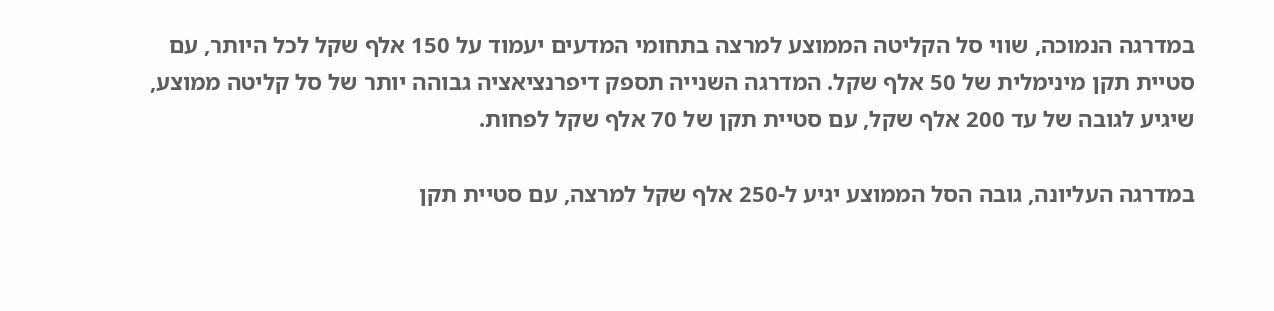במדרגה הנמוכה, שווי סל הקליטה הממוצע למרצה בתחומי המדעים יעמוד על 150 אלף שקל לכל היותר, עם סטיית תקן מינימלית של 50 אלף שקל. המדרגה השנייה תספק דיפרנציאציה גבוהה יותר של סל קליטה ממוצע, שיגיע לגובה של עד 200 אלף שקל, עם סטיית תקן של 70 אלף שקל לפחות.

במדרגה העליונה, גובה הסל הממוצע יגיע ל-250 אלף שקל למרצה, עם סטיית תקן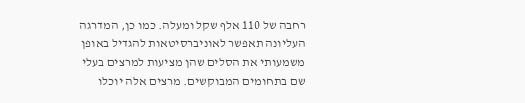רחבה של 110 אלף שקל ומעלה. כמו כן, המדרגה העליונה תאפשר לאוניברסיטאות להגדיל באופן משמעותי את הסלים שהן מציעות למרצים בעלי שם בתחומים המבוקשים. מרצים אלה יוכלו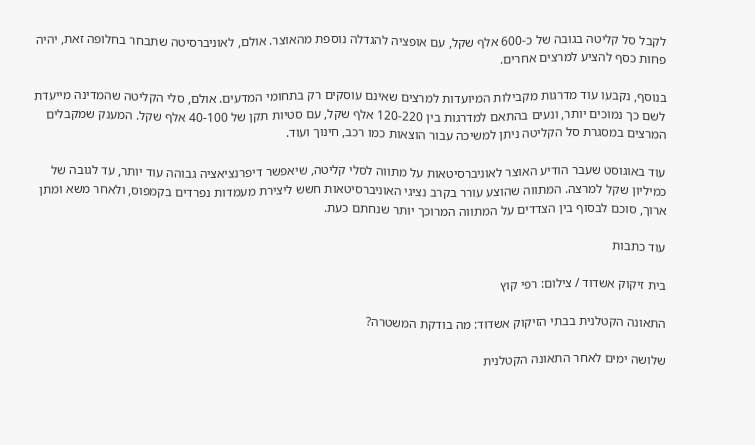לקבל סל קליטה בגובה של כ-600 אלף שקל, עם אופציה להגדלה נוספת מהאוצר. אולם, לאוניברסיטה שתבחר בחלופה זאת, יהיה פחות כסף להציע למרצים אחרים.

בנוסף, נקבעו עוד מדרגות מקבילות המיועדות למרצים שאינם עוסקים רק בתחומי המדעים. אולם, סלי הקליטה שהמדינה מייעדת לשם כך נמוכים יותר, ונעים בהתאם למדרגות בין 120-220 אלף שקל, עם סטיות תקן של 40-100 אלף שקל. המענק שמקבלים המרצים במסגרת סל הקליטה ניתן למשיכה עבור הוצאות כמו רכב, חינוך ועוד.

עוד באוגוסט שעבר הודיע האוצר לאוניברסיטאות על מתווה לסלי קליטה, שיאפשר דיפרנציאציה גבוהה עוד יותר, עד לגובה של כמיליון שקל למרצה. המתווה שהוצע עורר בקרב נציגי האוניברסיטאות חשש ליצירת מעמדות נפרדים בקמפוס, ולאחר משא ומתן ארוך, סוכם לבסוף בין הצדדים על המתווה המרוכך יותר שנחתם כעת.

עוד כתבות

בית זיקוק אשדוד / צילום: רפי קוץ

התאונה הקטלנית בבתי הזיקוק אשדוד: מה בודקת המשטרה?

שלושה ימים לאחר התאונה הקטלנית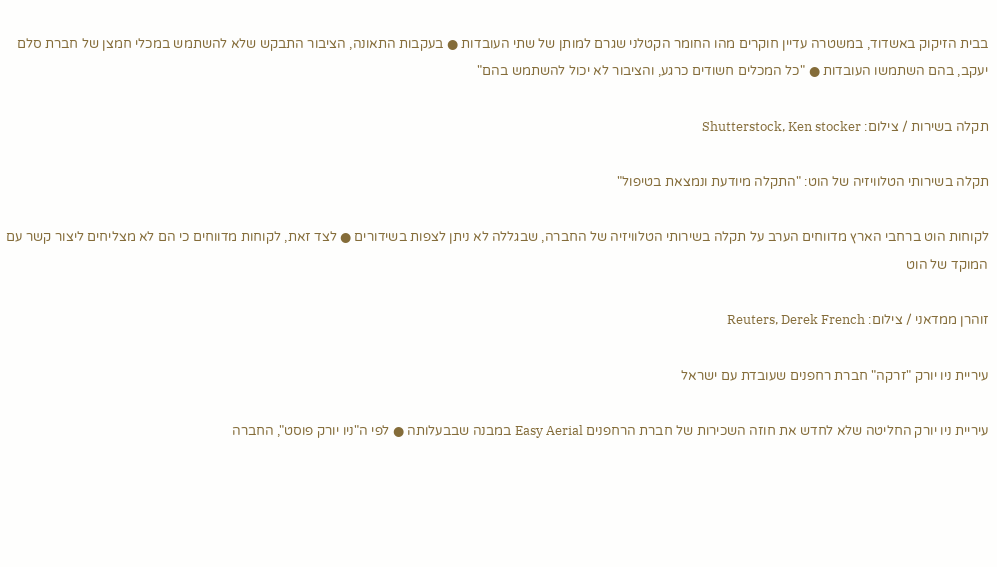בבית הזיקוק באשדוד, במשטרה עדיין חוקרים מהו החומר הקטלני שגרם למותן של שתי העובדות ● בעקבות התאונה, הציבור התבקש שלא להשתמש במכלי חמצן של חברת סלם יעקב, בהם השתמשו העובדות ● "כל המכלים חשודים כרגע, והציבור לא יכול להשתמש בהם"

תקלה בשירות / צילום: Shutterstock, Ken stocker

תקלה בשירותי הטלוויזיה של הוט: "התקלה מיודעת ונמצאת בטיפול"

לקוחות הוט ברחבי הארץ מדווחים הערב על תקלה בשירותי הטלוויזיה של החברה, שבגללה לא ניתן לצפות בשידורים ● לצד זאת, לקוחות מדווחים כי הם לא מצליחים ליצור קשר עם המוקד של הוט

זוהרן ממדאני / צילום: Reuters, Derek French

עיריית ניו יורק "זרקה" חברת רחפנים שעובדת עם ישראל

עיריית ניו יורק החליטה שלא לחדש את חוזה השכירות של חברת הרחפנים Easy Aerial במבנה שבבעלותה ● לפי ה"ניו יורק פוסט", החברה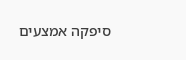סיפקה אמצעים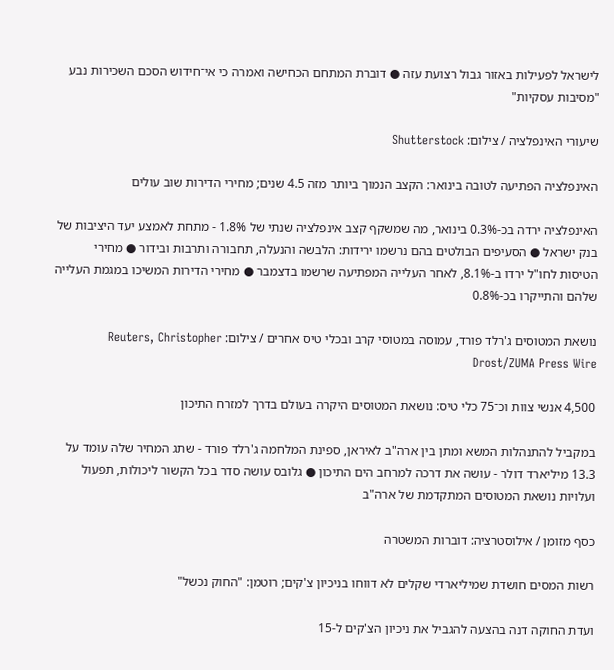לישראל לפעילות באזור גבול רצועת עזה ● דוברת המתחם הכחישה ואמרה כי אי־חידוש הסכם השכירות נבע "מסיבות עסקיות"

שיעורי האינפלציה / צילום: Shutterstock

האינפלציה הפתיעה לטובה בינואר: הקצב הנמוך ביותר מזה 4.5 שנים; מחירי הדירות שוב עולים

האינפלציה ירדה בכ-0.3% בינואר, מה שמשקף קצב אינפלציה שנתי של 1.8% - מתחת לאמצע יעד היציבות של בנק ישראל ● הסעיפים הבולטים בהם נרשמו ירידות: הלבשה והנעלה, תחבורה ותרבות ובידור ● מחירי הטיסות לחו"ל ירדו ב-8.1%, לאחר העלייה המפתיעה שרשמו בדצמבר ● מחירי הדירות המשיכו במגמת העלייה שלהם והתייקרו בכ-0.8%

נושאת המטוסים ג'רלד פורד, עמוסה במטוסי קרב ובכלי טיס אחרים / צילום: Reuters, Christopher Drost/ZUMA Press Wire

4,500 אנשי צוות וכ־75 כלי טיס: נושאת המטוסים היקרה בעולם בדרך למזרח התיכון

במקביל להתנהלות המשא ומתן בין ארה"ב לאיראן, ספינת המלחמה ג'רלד פורד - שתג המחיר שלה עומד על 13.3 מיליארד דולר - עושה את דרכה למרחב הים התיכון ● גלובס עושה סדר בכל הקשור ליכולות, תפעול ועלויות נושאת המטוסים המתקדמת של ארה"ב

כסף מזומן / אילוסטרציה: דוברות המשטרה

רשות המסים חושדת שמיליארדי שקלים לא דווחו בניכיון צ'קים; רוטמן: "החוק נכשל"

ועדת החוקה דנה בהצעה להגביל את ניכיון הצ'קים ל-15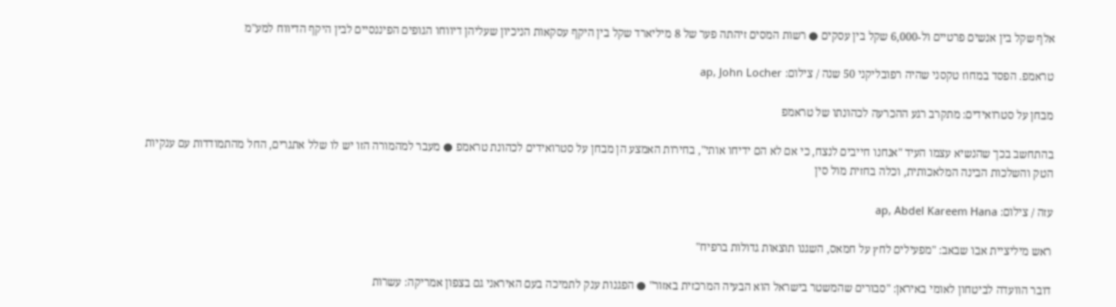אלף שקל בין אנשים פרטיים ול-6,000 שקל בין עסקים ● רשות המסים זיהתה פער של 8 מיליארד שקל בין היקף עסקאות הניכיון שעליהן דיווחו הגופים הפיננסיים לבין היקף הדיווח למע"מ

טראמפ. הפסד במחוז טקסני שהיה רפובליקני 50 שנה / צילום: ap, John Locher

מבחן על סטרואידים: מתקרב רגע ההכרעה לכהונתו של טראמפ

בהתחשב בכך שהנשיא עצמו העיד "אנחנו חייבים לנצח, כי אם לא הם ידיחו אותי", בחירות האמצע הן מבחן על סטרואידים לכהונת טראמפ ● מעבר למהמורה הזו יש לו שלל אתגרים, החל מהתמודדות עם ענקיות הטק והשלכות הבינה המלאכותית, וכלה בחזית מול סין

עזה / צילום: ap, Abdel Kareem Hana

ראש מיליציית אבו שבאב: "מפעילים לחץ על חמאס, השגנו תוצאות גדולות ברפיח"

דובר הוועדה לביטחון לאומי באיראן: "סבורים שהמשטר בישראל הוא הבעיה המרכזית באזור" ● הפגנות ענק לתמיכה בעם האיראני גם בצפון אמריקה: עשרות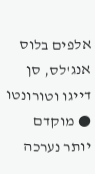אלפים בלוס אנג'לס, סן דייגו וטורונטו ● מוקדם יותר נערכה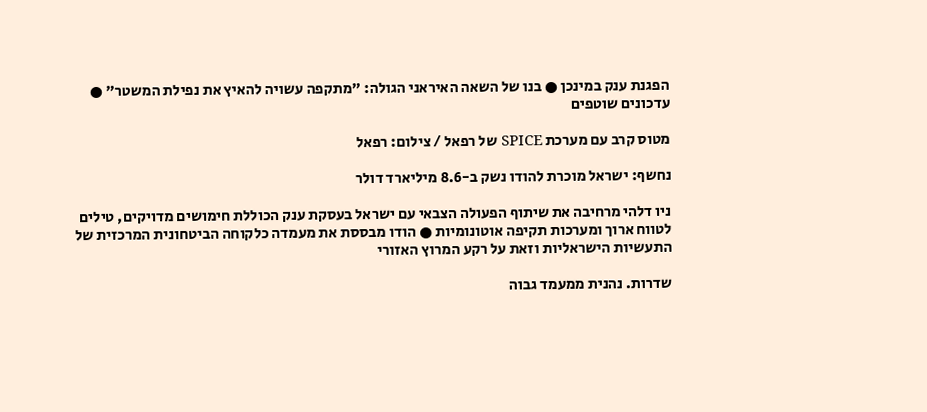הפגנת ענק במינכן ● בנו של השאה האיראני הגולה: "מתקפה עשויה להאיץ את נפילת המשטר" ● עדכונים שוטפים

מטוס קרב עם מערכת SPICE של רפאל / צילום: רפאל

נחשף: ישראל מוכרת להודו נשק ב-8.6 מיליארד דולר

ניו דלהי מרחיבה את שיתוף הפעולה הצבאי עם ישראל בעסקת ענק הכוללת חימושים מדויקים, טילים לטווח ארוך ומערכות תקיפה אוטונומיות ● הודו מבססת את מעמדה כלקוחה הביטחונית המרכזית של התעשיות הישראליות וזאת על רקע המרוץ האזורי

שדרות. נהנית ממעמד גבוה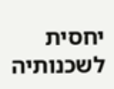יחסית לשכנותיה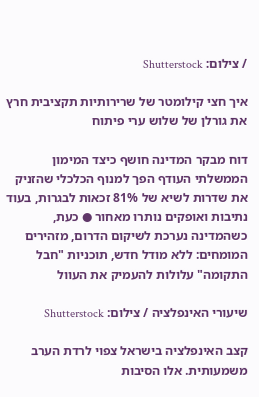/ צילום: Shutterstock

איך חצי קילומטר של שרירותיות תקציבית חרץ את גורלן של שלוש ערי פיתוח

דוח מבקר המדינה חושף כיצד המימון הממשלתי העודף הפך למנוף הכלכלי שהזניק את שדרות לשיא של 81% זכאות לבגרות, בעוד נתיבות ואופקים נותרו מאחור ● כעת, כשהמדינה נערכת לשיקום הדרום, מזהירים המומחים: ללא מודל חדש, תוכניות "חבל התקומה" עלולות להעמיק את העוול

שיעורי האינפלציה / צילום: Shutterstock

קצב האינפלציה בישראל צפוי לרדת הערב משמעותית. אלו הסיבות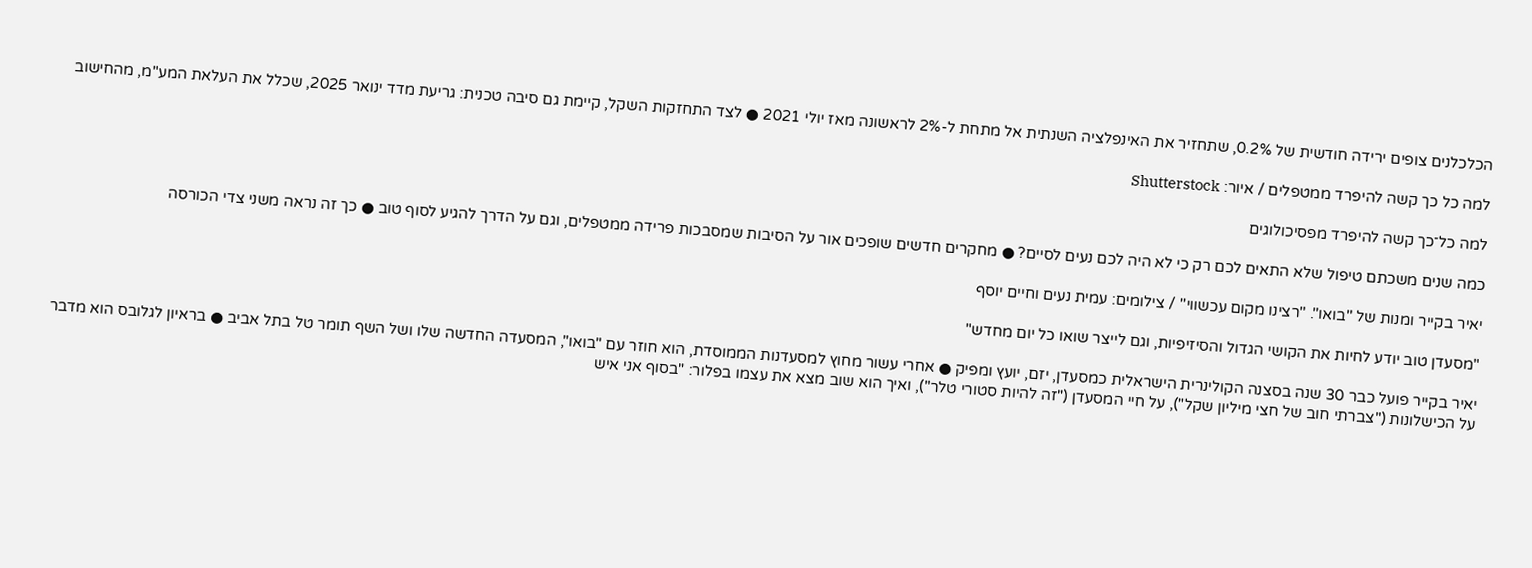הכלכלנים צופים ירידה חודשית של 0.2%, שתחזיר את האינפלציה השנתית אל מתחת ל-2% לראשונה מאז יולי 2021 ● לצד התחזקות השקל, קיימת גם סיבה טכנית: גריעת מדד ינואר 2025, שכלל את העלאת המע"מ, מהחישוב

למה כל כך קשה להיפרד ממטפלים / איור: Shutterstock

למה כל־כך קשה להיפרד מפסיכולוגים

כמה שנים משכתם טיפול שלא התאים לכם רק כי לא היה לכם נעים לסיים? ● מחקרים חדשים שופכים אור על הסיבות שמסבכות פרידה ממטפלים, וגם על הדרך להגיע לסוף טוב ● כך זה נראה משני צדי הכורסה

יאיר בקייר ומנות של ''בואו''. ''רצינו מקום עכשווי'' / צילומים: עמית נעים וחיים יוסף

"מסעדן טוב יודע לחיות את הקושי הגדול והסיזיפיות, וגם לייצר שואו כל יום מחדש"

יאיר בקייר פועל כבר 30 שנה בסצנה הקולינרית הישראלית כמסעדן, יזם, יועץ ומפיק ● אחרי עשור מחוץ למסעדנות הממוסדת, הוא חוזר עם "בואו", המסעדה החדשה שלו ושל השף תומר טל בתל אביב ● בראיון לגלובס הוא מדבר על הכישלונות ("צברתי חוב של חצי מיליון שקל"), על חיי המסעדן ("זה להיות סטורי טלר"), ואיך הוא שוב מצא את עצמו בפלור: "בסוף אני איש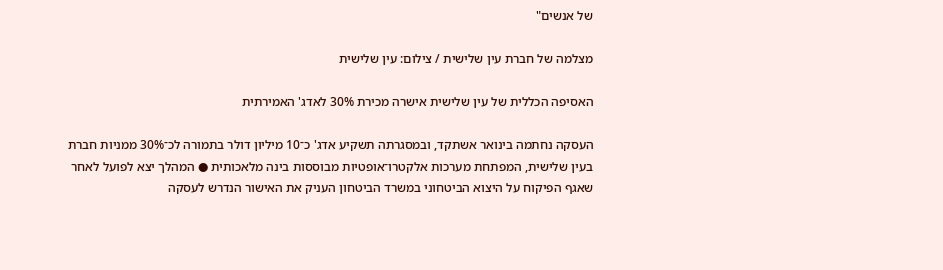של אנשים"

מצלמה של חברת עין שלישית / צילום: עין שלישית

האסיפה הכללית של עין שלישית אישרה מכירת 30% לאדג' האמירתית

העסקה נחתמה בינואר אשתקד, ובמסגרתה תשקיע אדג' כ־10 מיליון דולר בתמורה לכ־30% ממניות חברת בעין שלישית, המפתחת מערכות אלקטרו־אופטיות מבוססות בינה מלאכותית ● המהלך יצא לפועל לאחר שאגף הפיקוח על היצוא הביטחוני במשרד הביטחון העניק את האישור הנדרש לעסקה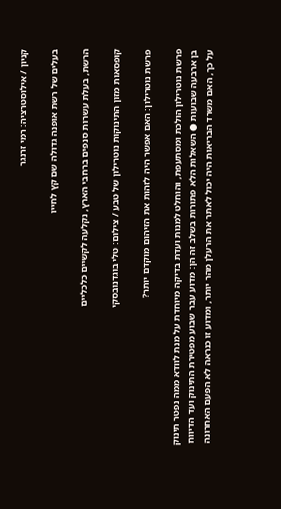קניון / אילוסטרציה: רמי זרנגר

בעלים של רשת אופנה גדולה שם קץ לחייו

הרשת, בעלת עשרות סנפים ברחבי הארץ, נקלעה לקשיים כלכליים

קופסאות מזון התינוקות נוטרילון של טבע / צילום: טלי בוגדנובסקי

פרשת נוטרילון: האם אפשר היה לזהות את הזיהום מוקדם יותר?

פרשת נוטרילון הולכת ומסתעפת, והוחלט למנות ועדת בדיקה מיוחדת על מנת לוודא ממה נפטר תינוק בן ארבעה שבועות ● השאלות הלא פתורות בשלב זה הן: מדוע עבר שבוע מפטירת התינוק ועד הדיווח על כך, האם משרד הבריאות היה יכול לאתר את הרעלן מהר יותר, ומדוע זו כנראה לא הפעם האחרונה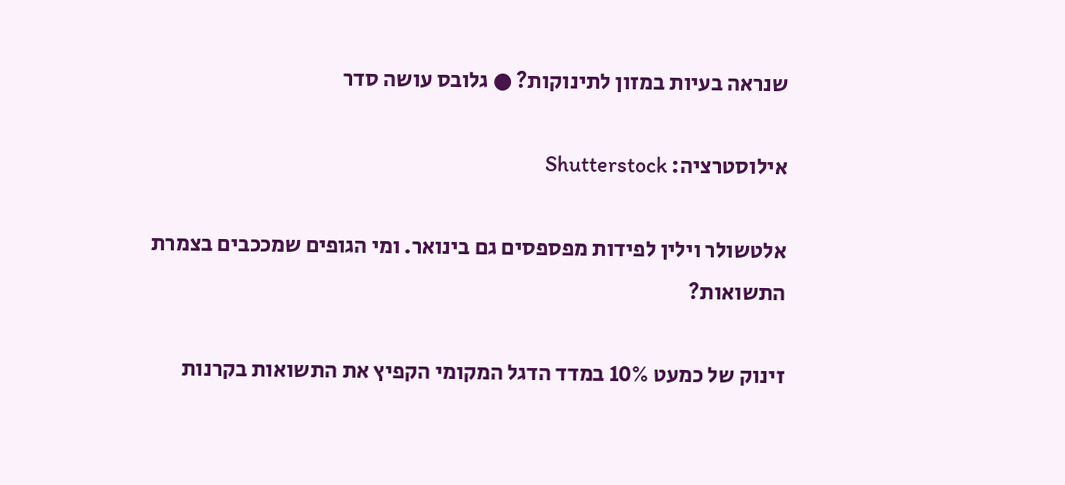שנראה בעיות במזון לתינוקות? ● גלובס עושה סדר

אילוסטרציה: Shutterstock

אלטשולר וילין לפידות מפספסים גם בינואר. ומי הגופים שמככבים בצמרת התשואות?

זינוק של כמעט 10% במדד הדגל המקומי הקפיץ את התשואות בקרנות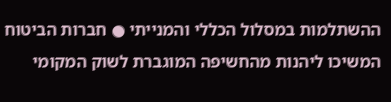ההשתלמות במסלול הכללי והמנייתי ● חברות הביטוח המשיכו ליהנות מהחשיפה המוגברת לשוק המקומי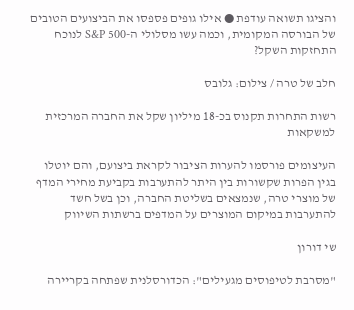והציגו תשואה עודפת ● אילו גופים פספסו את הביצועים הטובים של הבורסה המקומית, וכמה עשו מסלולי ה-S&P 500 לנוכח התחזקות השקל?

חלב של טרה / צילום: גלובס

רשות התחרות תקנוס בכ-18 מיליון שקל את החברה המרכזית למשקאות

העיצומים פורסמו להערות הציבור לקראת ביצועם, והם יוטלו בגין הפרות שקשורות בין היתר להתערבות בקביעת מחירי המדף של מוצרי טרה, שנמצאים בשליטת החברה, וכן בשל חשד להתערבות במיקום המוצרים על המדפים ברשתות השיווק

שי דורון

"מסרבת לטיפוסים מגעילים": הכדורסלנית שפתחה בקריירה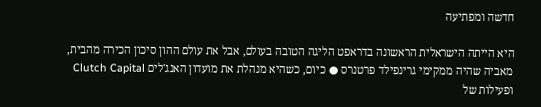חדשה ומפתיעה

היא הייתה הישראלית הראשונה בדראפט הליגה הטובה בעולם, אבל את עולם ההון סיכון הכירה מהבית, מאביה שהיה ממקימי גרינפילד פרטנרס ● כיום, כשהיא מנהלת את מועדון האנג'לים Clutch Capital ופעילות של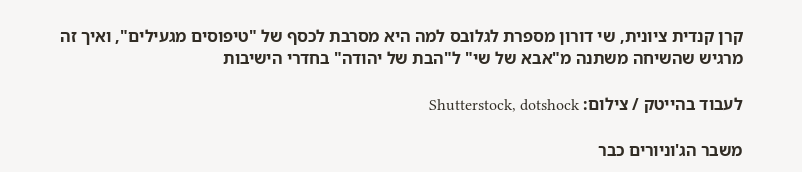קרן קנדית ציונית, שי דורון מספרת לגלובס למה היא מסרבת לכסף של "טיפוסים מגעילים", ואיך זה מרגיש שהשיחה משתנה מ"אבא של שי" ל"הבת של יהודה" בחדרי הישיבות

לעבוד בהייטק / צילום: Shutterstock, dotshock

משבר הג'וניורים כבר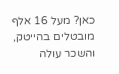כאן? מעל 16 אלף מובטלים בהייטק, והשכר עולה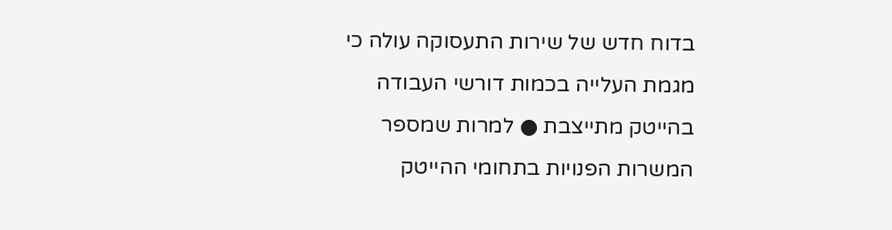בדוח חדש של שירות התעסוקה עולה כי מגמת העלייה בכמות דורשי העבודה בהייטק מתייצבת ● למרות שמספר המשרות הפנויות בתחומי ההייטק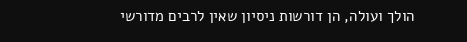הולך ועולה, הן דורשות ניסיון שאין לרבים מדורשי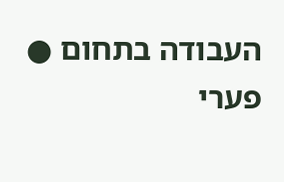העבודה בתחום ● פערי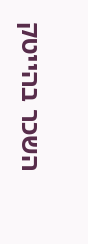השכר בהייטק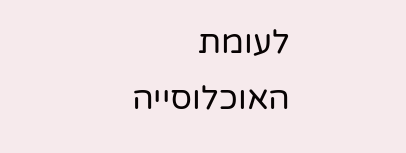לעומת האוכלוסייה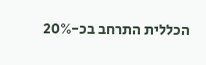הכללית התרחב בכ-20%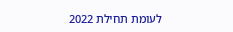לעומת תחילת 2022